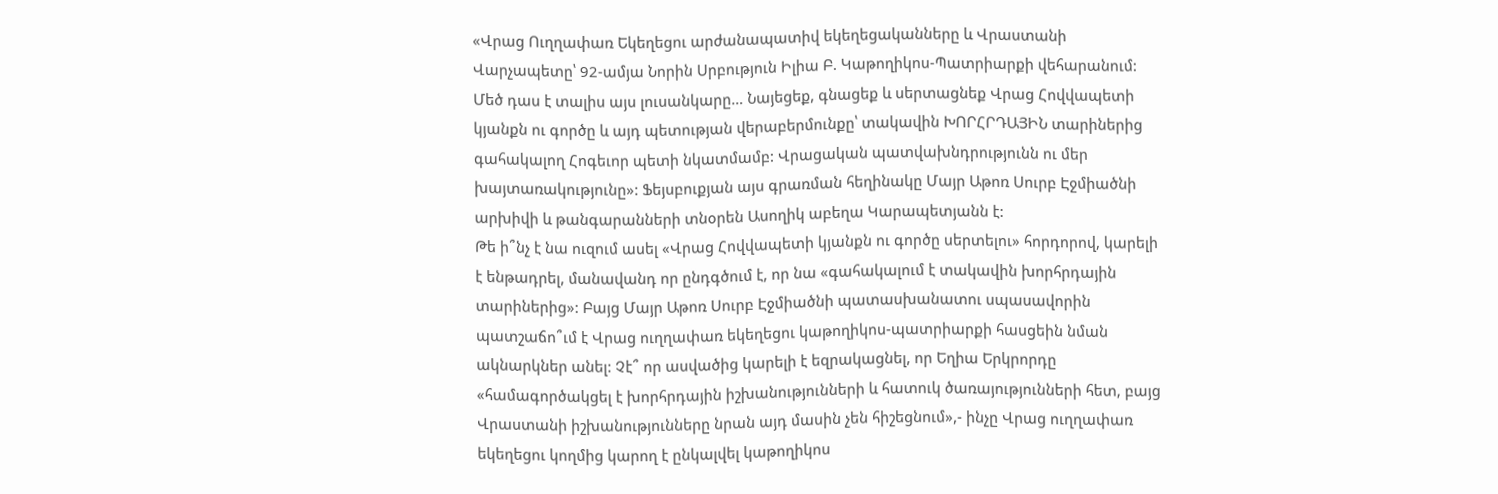«Վրաց Ուղղափառ Եկեղեցու արժանապատիվ եկեղեցականները և Վրաստանի Վարչապետը՝ 92-ամյա Նորին Սրբություն Իլիա Բ. Կաթողիկոս-Պատրիարքի վեհարանում: Մեծ դաս է տալիս այս լուսանկարը… Նայեցեք, գնացեք և սերտացնեք Վրաց Հովվապետի կյանքն ու գործը և այդ պետության վերաբերմունքը՝ տակավին ԽՈՐՀՐԴԱՅԻՆ տարիներից գահակալող Հոգեւոր պետի նկատմամբ: Վրացական պատվախնդրությունն ու մեր խայտառակությունը»: Ֆեյսբուքյան այս գրառման հեղինակը Մայր Աթոռ Սուրբ Էջմիածնի արխիվի և թանգարանների տնօրեն Ասողիկ աբեղա Կարապետյանն է:
Թե ի՞նչ է նա ուզում ասել «Վրաց Հովվապետի կյանքն ու գործը սերտելու» հորդորով, կարելի է ենթադրել, մանավանդ որ ընդգծում է, որ նա «գահակալում է տակավին խորհրդային տարիներից»: Բայց Մայր Աթոռ Սուրբ Էջմիածնի պատասխանատու սպասավորին պատշաճո՞ւմ է Վրաց ուղղափառ եկեղեցու կաթողիկոս-պատրիարքի հասցեին նման ակնարկներ անել: Չէ՞ որ ասվածից կարելի է եզրակացնել, որ Եղիա Երկրորդը «համագործակցել է խորհրդային իշխանությունների և հատուկ ծառայությունների հետ, բայց Վրաստանի իշխանությունները նրան այդ մասին չեն հիշեցնում»,- ինչը Վրաց ուղղափառ եկեղեցու կողմից կարող է ընկալվել կաթողիկոս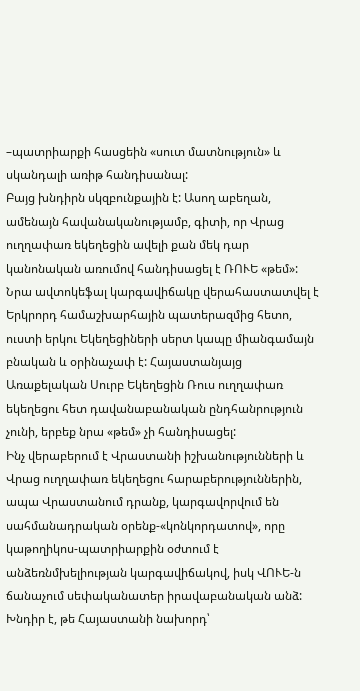–պատրիարքի հասցեին «սուտ մատնություն» և սկանդալի առիթ հանդիսանալ:
Բայց խնդիրն սկզբունքային է: Ասող աբեղան, ամենայն հավանականությամբ, գիտի, որ Վրաց ուղղափառ եկեղեցին ավելի քան մեկ դար կանոնական առումով հանդիսացել է ՌՈՒԵ «թեմ»: Նրա ավտոկեֆալ կարգավիճակը վերահաստատվել է Երկրորդ համաշխարհային պատերազմից հետո, ուստի երկու Եկեղեցիների սերտ կապը միանգամայն բնական և օրինաչափ է: Հայաստանյայց Առաքելական Սուրբ Եկեղեցին Ռուս ուղղափառ եկեղեցու հետ դավանաբանական ընդհանրություն չունի, երբեք նրա «թեմ» չի հանդիսացել:
Ինչ վերաբերում է Վրաստանի իշխանությունների և Վրաց ուղղափառ եկեղեցու հարաբերություններին, ապա Վրաստանում դրանք, կարգավորվում են սահմանադրական օրենք-«կոնկորդատով», որը կաթողիկոս-պատրիարքին օժտում է անձեռնմխելիության կարգավիճակով, իսկ ՎՈՒԵ-ն ճանաչում սեփականատեր իրավաբանական անձ: Խնդիր է, թե Հայաստանի նախորդ՝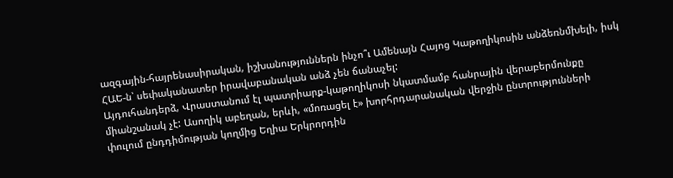ազգային-հայրենասիրական, իշխանություններն ինչո՞ւ Ամենայն Հայոց Կաթողիկոսին անձեռնմխելի, իսկ ՀԱԵ-ն՝ սեփականատեր իրավաբանական անձ չեն ճանաչել:
Այդուհանդերձ, Վրաստանում էլ պատրիարք-կաթողիկոսի նկատմամբ հանրային վերաբերմունքը միանշանակ չէ: Ասողիկ աբեղան, երևի, «մոռացել է» խորհրդարանական վերջին ընտրությունների փուլում ընդդիմության կողմից Եղիա Երկրորդին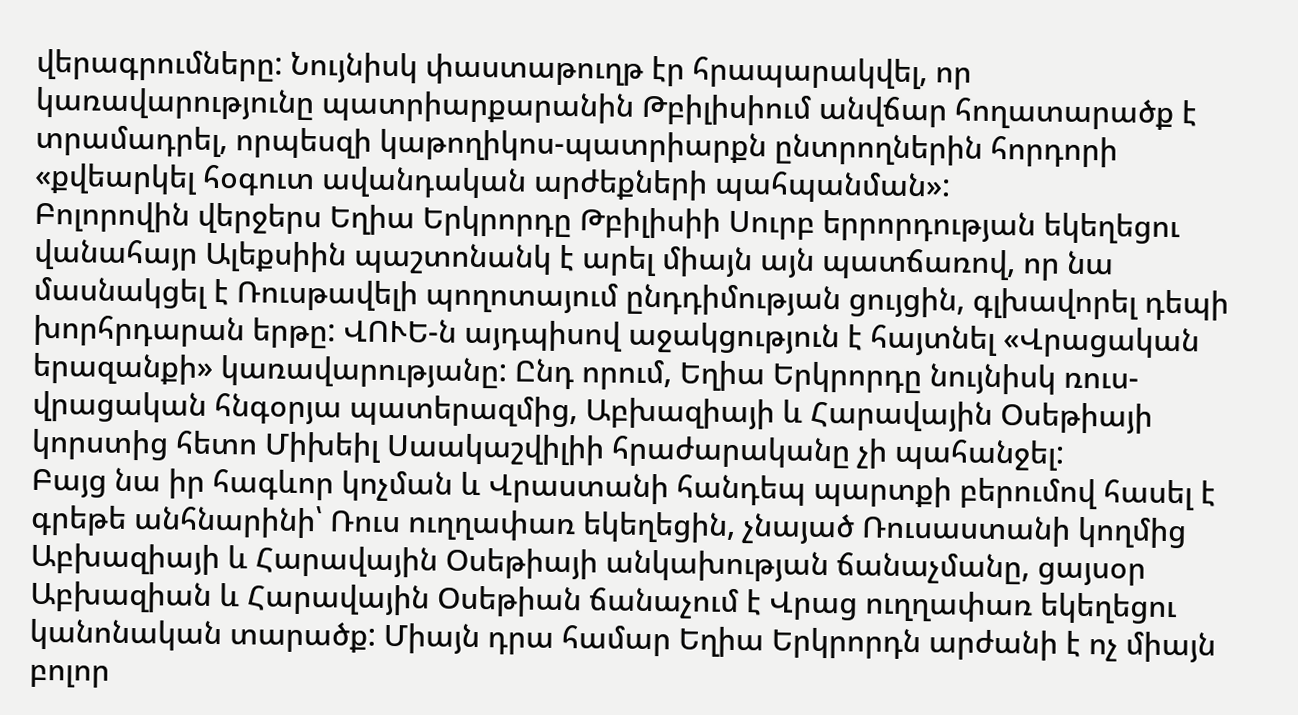վերագրումները: Նույնիսկ փաստաթուղթ էր հրապարակվել, որ կառավարությունը պատրիարքարանին Թբիլիսիում անվճար հողատարածք է տրամադրել, որպեսզի կաթողիկոս-պատրիարքն ընտրողներին հորդորի «քվեարկել հօգուտ ավանդական արժեքների պահպանման»:
Բոլորովին վերջերս Եղիա Երկրորդը Թբիլիսիի Սուրբ երրորդության եկեղեցու վանահայր Ալեքսիին պաշտոնանկ է արել միայն այն պատճառով, որ նա մասնակցել է Ռուսթավելի պողոտայում ընդդիմության ցույցին, գլխավորել դեպի խորհրդարան երթը: ՎՈՒԵ-ն այդպիսով աջակցություն է հայտնել «Վրացական երազանքի» կառավարությանը: Ընդ որում, Եղիա Երկրորդը նույնիսկ ռուս-վրացական հնգօրյա պատերազմից, Աբխազիայի և Հարավային Օսեթիայի կորստից հետո Միխեիլ Սաակաշվիլիի հրաժարականը չի պահանջել:
Բայց նա իր հագևոր կոչման և Վրաստանի հանդեպ պարտքի բերումով հասել է գրեթե անհնարինի՝ Ռուս ուղղափառ եկեղեցին, չնայած Ռուսաստանի կողմից Աբխազիայի և Հարավային Օսեթիայի անկախության ճանաչմանը, ցայսօր Աբխազիան և Հարավային Օսեթիան ճանաչում է Վրաց ուղղափառ եկեղեցու կանոնական տարածք: Միայն դրա համար Եղիա Երկրորդն արժանի է ոչ միայն բոլոր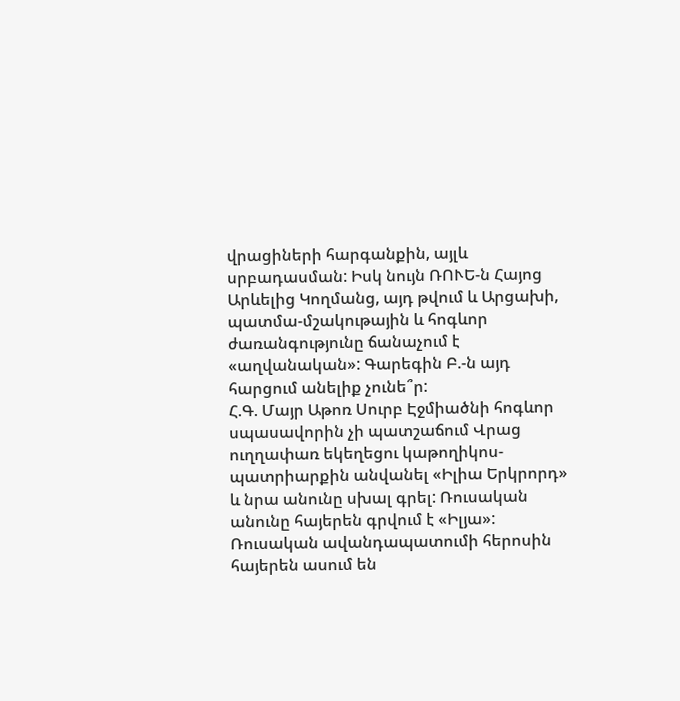վրացիների հարգանքին, այլև սրբադասման: Իսկ նույն ՌՈՒԵ-ն Հայոց Արևելից Կողմանց, այդ թվում և Արցախի, պատմա-մշակութային և հոգևոր ժառանգությունը ճանաչում է «աղվանական»: Գարեգին Բ.-ն այդ հարցում անելիք չունե՞ր:
Հ.Գ. Մայր Աթոռ Սուրբ Էջմիածնի հոգևոր սպասավորին չի պատշաճում Վրաց ուղղափառ եկեղեցու կաթողիկոս-պատրիարքին անվանել «Իլիա Երկրորդ» և նրա անունը սխալ գրել: Ռուսական անունը հայերեն գրվում է «Իլյա»: Ռուսական ավանդապատումի հերոսին հայերեն ասում են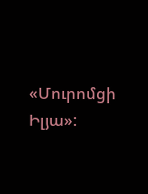«Մուրոմցի Իլյա»: